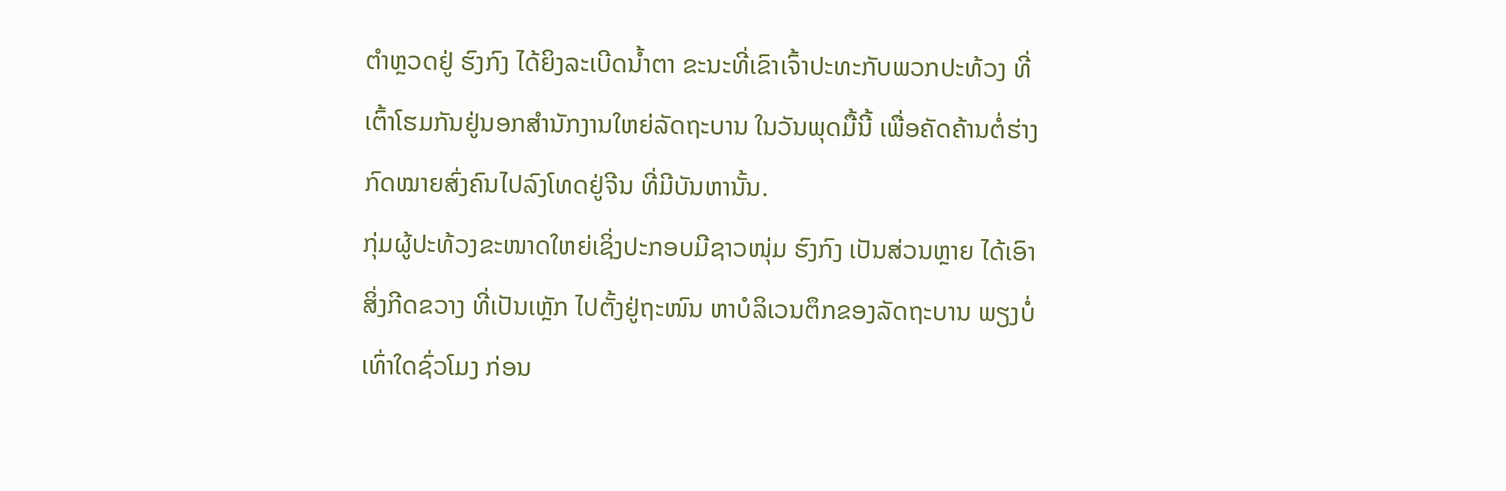ຕຳຫຼວດຢູ່ ຮົງກົງ ໄດ້ຍິງລະເບີດນ້ຳຕາ ຂະນະທີ່ເຂົາເຈົ້າປະທະກັບພວກປະທ້ວງ ທີ່
ເຕົ້າໂຮມກັນຢູ່ນອກສຳນັກງານໃຫຍ່ລັດຖະບານ ໃນວັນພຸດມື້ນີ້ ເພື່ອຄັດຄ້ານຕໍ່ຮ່າງ
ກົດໝາຍສົ່ງຄົນໄປລົງໂທດຢູ່ຈີນ ທີ່ມີບັນຫານັ້ນ.
ກຸ່ມຜູ້ປະທ້ວງຂະໜາດໃຫຍ່ເຊິ່ງປະກອບມີຊາວໜຸ່ມ ຮົງກົງ ເປັນສ່ວນຫຼາຍ ໄດ້ເອົາ
ສິ່ງກີດຂວາງ ທີ່ເປັນເຫຼັກ ໄປຕັ້ງຢູ່ຖະໜົນ ຫາບໍລິເວນຕຶກຂອງລັດຖະບານ ພຽງບໍ່
ເທົ່າໃດຊົ່ວໂມງ ກ່ອນ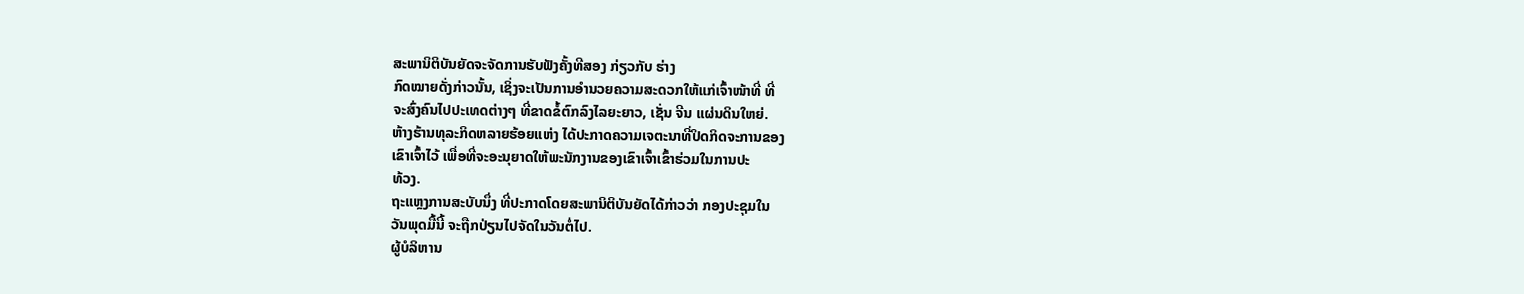ສະພານິຕິບັນຍັດຈະຈັດການຮັບຟັງຄັ້ງທີສອງ ກ່ຽວກັບ ຮ່າງ
ກົດໝາຍດັ່ງກ່າວນັ້ນ, ເຊິ່ງຈະເປັນການອຳນວຍຄວາມສະດວກໃຫ້ແກ່ເຈົ້າໜ້າທີ່ ທີ່
ຈະສົ່ງຄົນໄປປະເທດຕ່າງໆ ທີ່ຂາດຂໍ້ຕົກລົງໄລຍະຍາວ, ເຊັ່ນ ຈີນ ແຜ່ນດິນໃຫຍ່.
ຫ້າງຮ້ານທຸລະກິດຫລາຍຮ້ອຍແຫ່ງ ໄດ້ປະກາດຄວາມເຈຕະນາທີ່ປິດກິດຈະການຂອງ
ເຂົາເຈົ້າໄວ້ ເພື່ອທີ່ຈະອະນຸຍາດໃຫ້ພະນັກງານຂອງເຂົາເຈົ້າເຂົ້າຮ່ວມໃນການປະ
ທ້ວງ.
ຖະແຫຼງການສະບັບນຶ່ງ ທີ່ປະກາດໂດຍສະພານິຕິບັນຍັດໄດ້ກ່າວວ່າ ກອງປະຊຸມໃນ
ວັນພຸດມື້ນີ້ ຈະຖືກປ່ຽນໄປຈັດໃນວັນຕໍ່ໄປ.
ຜູ້ບໍລິຫານ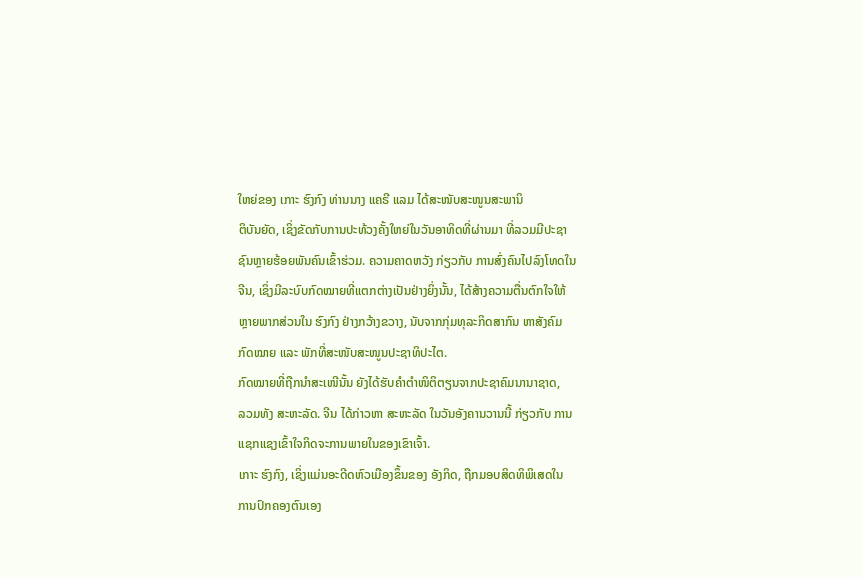ໃຫຍ່ຂອງ ເກາະ ຮົງກົງ ທ່ານນາງ ແຄຣີ ແລມ ໄດ້ສະໜັບສະໜູນສະພານິ
ຕິບັນຍັດ, ເຊິ່ງຂັດກັບການປະທ້ວງຄັ້ງໃຫຍ່ໃນວັນອາທິດທີ່ຜ່ານມາ ທີ່ລວມມີປະຊາ
ຊົນຫຼາຍຮ້ອຍພັນຄົນເຂົ້າຮ່ວມ. ຄວາມຄາດຫວັງ ກ່ຽວກັບ ການສົ່ງຄົນໄປລົງໂທດໃນ
ຈີນ, ເຊິ່ງມີລະບົບກົດໝາຍທີ່ແຕກຕ່າງເປັນຢ່າງຍິ່ງນັ້ນ, ໄດ້ສ້າງຄວາມຕື່ນຕົກໃຈໃຫ້
ຫຼາຍພາກສ່ວນໃນ ຮົງກົງ ຢ່າງກວ້າງຂວາງ, ນັບຈາກກຸ່ມທຸລະກິດສາກົນ ຫາສັງຄົມ
ກົດໝາຍ ແລະ ພັກທີ່ສະໜັບສະໜູນປະຊາທິປະໄຕ.
ກົດໝາຍທີ່ຖືກນຳສະເໜີນັ້ນ ຍັງໄດ້ຮັບຄຳຕຳໜິຕິຕຽນຈາກປະຊາຄົມນານາຊາດ,
ລວມທັງ ສະຫະລັດ. ຈີນ ໄດ້ກ່າວຫາ ສະຫະລັດ ໃນວັນອັງຄານວານນີ້ ກ່ຽວກັບ ການ
ແຊກແຊງເຂົ້າໃຈກິດຈະການພາຍໃນຂອງເຂົາເຈົ້າ.
ເກາະ ຮົງກົງ, ເຊິ່ງແມ່ນອະດີດຫົວເມືອງຂຶ້ນຂອງ ອັງກິດ, ຖືກມອບສິດທິພິເສດໃນ
ການປົກຄອງຕົນເອງ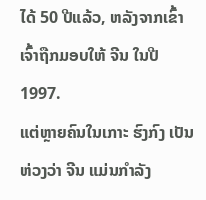ໄດ້ 50 ປີແລ້ວ, ຫລັງຈາກເຂົ້າເຈົ້າຖືກມອບໃຫ້ ຈີນ ໃນປີ 1997.
ແຕ່ຫຼາຍຄົນໃນເກາະ ຮົງກົງ ເປັນຫ່ວງວ່າ ຈີນ ແມ່ນກຳລັງ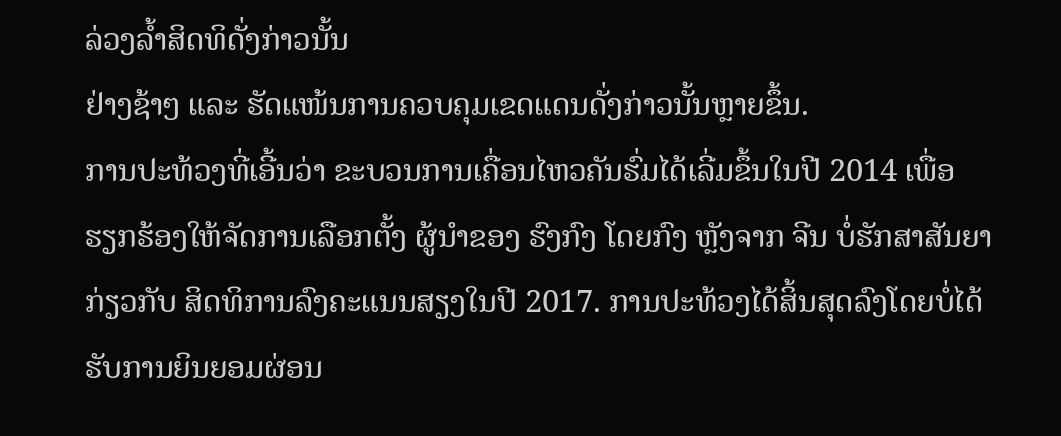ລ່ວງລ້ຳສິດທິດັ່ງກ່າວນັ້ນ
ຢ່າງຊ້າໆ ແລະ ຮັດແໜ້ນການຄວບຄຸມເຂດແດນດັ່ງກ່າວນັ້ນຫຼາຍຂຶ້ນ.
ການປະທ້ວງທີ່ເອີ້ນວ່າ ຂະບວນການເຄື່ອນໄຫວຄັນຮົ່ມໄດ້ເລີ່ມຂຶ້ນໃນປີ 2014 ເພື່ອ
ຮຽກຮ້ອງໃຫ້ຈັດການເລືອກຕັ້ງ ຜູ້ນຳຂອງ ຮົງກົງ ໂດຍກົງ ຫຼັງຈາກ ຈີນ ບໍ່ຮັກສາສັນຍາ
ກ່ຽວກັບ ສິດທິການລົງຄະແນນສຽງໃນປີ 2017. ການປະທ້ວງໄດ້ສິ້ນສຸດລົງໂດຍບໍ່ໄດ້
ຮັບການຍິນຍອມຜ່ອນ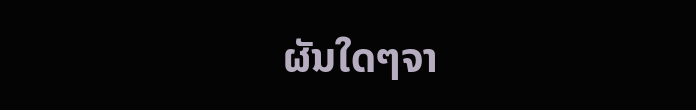ຜັນໃດໆຈາ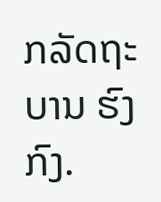ກລັດຖະບານ ຮົງກົງ.